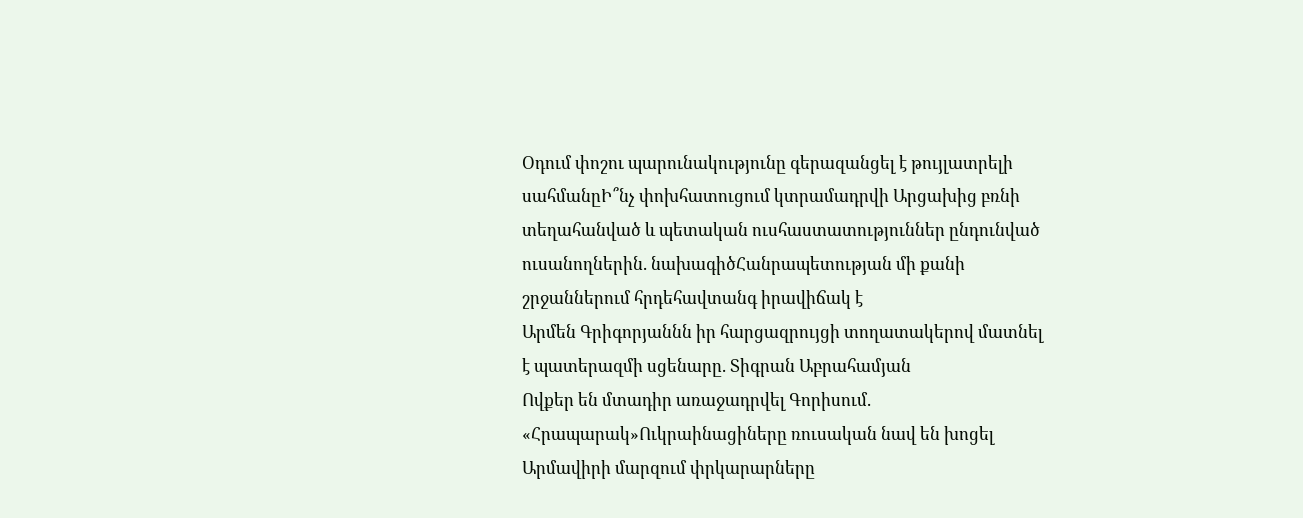Օդում փոշու պարունակությունը գերազանցել է թույլատրելի սահմանըԻ՞նչ փոխհատուցում կտրամադրվի Արցախից բռնի տեղահանված և պետական ուսհաստատություններ ընդունված ուսանողներին. նախագիծՀանրապետության մի քանի շրջաններում հրդեհավտանգ իրավիճակ է
Արմեն Գրիգորյաննն իր հարցազրույցի տողատակերով մատնել է պատերազմի սցենարը. Տիգրան Աբրահամյան
Ովքեր են մտադիր առաջադրվել Գորիսում. «Հրապարակ»Ուկրաինացիները ռուսական նավ են խոցել
Արմավիրի մարզում փրկարարները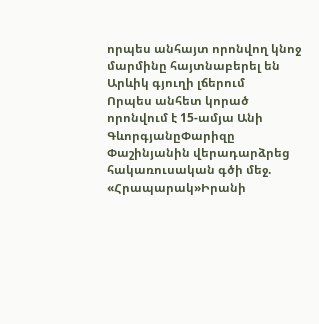որպես անհայտ որոնվող կնոջ մարմինը հայտնաբերել են Արևիկ գյուղի լճերում
Որպես անհետ կորած որոնվում է 15-ամյա Անի ԳևորգյանըՓարիզը Փաշինյանին վերադարձրեց հակառուսական գծի մեջ. «Հրապարակ»Իրանի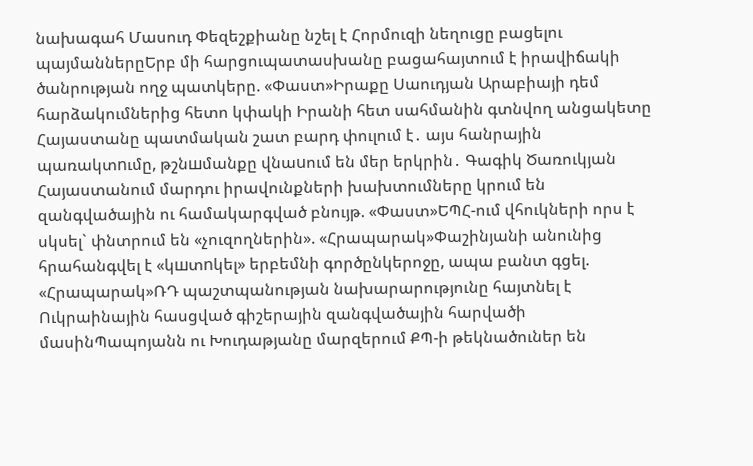նախագահ Մասուդ Փեզեշքիանը նշել է Հորմուզի նեղուցը բացելու պայմաններըԵրբ մի հարցուպատասխանը բացահայտում է իրավիճակի ծանրության ողջ պատկերը. «Փաստ»Իրաքը Սաուդյան Արաբիայի դեմ հարձակումներից հետո կփակի Իրանի հետ սահմանին գտնվող անցակետը
Հայաստանը պատմական շատ բարդ փուլում է․ այս հանրային պառակտnւմը, թշնшմանքը վնաuում են մեր երկրին․ Գագիկ Ծառուկյան
Հայաստանում մարդու իրավունքների խախտումները կրում են զանգվածային ու համակարգված բնույթ. «Փաստ»ԵՊՀ-ում վհուկների որս է սկսել` փնտրում են «չուզողներին». «Հրապարակ»Փաշինյանի անունից հրահանգվել է «կшտnկել» երբեմնի գործընկերոջը, ապա բանտ գցել. «Հրապարակ»ՌԴ պաշտպանության նախարարությունը հայտնել է Ուկրաինային հասցված գիշերային զանգվածային հարվածի մասինՊապոյանն ու Խուդաթյանը մարզերում ՔՊ-ի թեկնածուներ են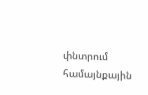փնտրում համայնքային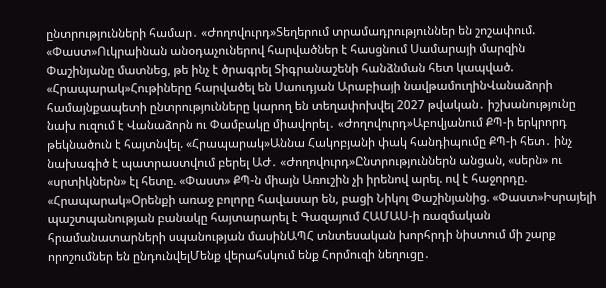ընտրությունների համար․ «Ժողովուրդ»Տեղերում տրամադրություններ են շոշափում. «Փաստ»Ուկրաինան անօդաչուներով հարվածներ է հասցնում Սամարայի մարզին Փաշինյանը մատնեց, թե ինչ է ծրագրել Տիգրանաշենի հանձնման հետ կապված. «Հրապարակ»Հութիները հարվածել են Սաուդյան Արաբիայի նավթամուղինՎանաձորի համայնքապետի ընտրությունները կարող են տեղափոխվել 2027 թվական․ իշխանությունը նախ ուզում է Վանաձորն ու Փամբակը միավորել․ «Ժողովուրդ»Աբովյանում ՔՊ-ի երկրորդ թեկնածուն է հայտնվել. «Հրապարակ»Աննա Հակոբյանի փակ հանդիպումը ՔՊ-ի հետ․ ինչ նախագիծ է պատրաստվում բերել ԱԺ․ «Ժողովուրդ»Ընտրություններն անցան, «սերն» ու «սրտիկներն» էլ հետը. «Փաստ» ՔՊ-ն միայն Առուշին չի իրենով արել. ով է հաջորդը. «Հրապարակ»Oրենքի առաջ բոլորը հավասար են, բացի Նիկոլ Փաշինյանից. «Փաստ»Իսրայելի պաշտպանության բանակը հայտարարել է Գազայում ՀԱՄԱՍ-ի ռազմական հրամանատարների սպանության մասինԱՊՀ տնտեսական խորհրդի նիստում մի շարք որոշումներ են ընդունվելՄենք վերահսկում ենք Հորմուզի նեղուցը․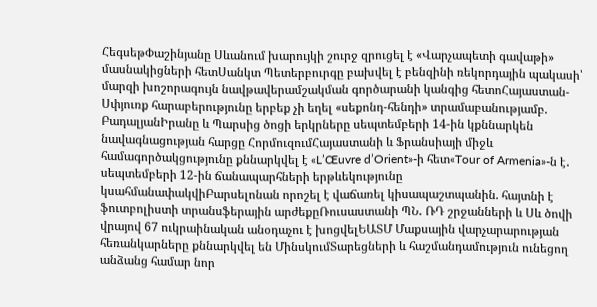ՀեգսեթՓաշինյանը Սևանում խարույկի շուրջ զրուցել է «Վարչապետի գավաթի» մասնակիցների հետՍանկտ Պետերբուրգը բախվել է բենզինի ռեկորդային պակասի՝ մարզի խոշորագույն նավթավերամշակման գործարանի կանգից հետոՀայաստան-Սփյուռք հարաբերությունը երբեք չի եղել «սեքոնդ-հենդի» տրամաբանությամբ. ԲադալյանԻրանը և Պարսից ծոցի երկրները սեպտեմբերի 14-ին կքննարկեն նավագնացության հարցը ՀորմուզումՀայաստանի և Ֆրանսիայի միջև համագործակցությունը քննարկվել է «L’Œuvre d’Orient»-ի հետ«Tour of Armenia»-ն է․ սեպտեմբերի 12-ին ճանապարհների երթևեկությունը կսահմանափակվիԲարսելոնան որոշել է վաճառել կիսապաշտպանին. հայտնի է ֆուտբոլիստի տրանսֆերային արժեքըՌուսաստանի ՊՆ․ ՌԴ շրջանների և Սև ծովի վրայով 67 ուկրաինական անօդաչու է խոցվելԵԱՏՄ Մաքսային վարչարարության հեռանկարները քննարկվել են ՄինսկումՏարեցների և հաշմանդամություն ունեցող անձանց համար նոր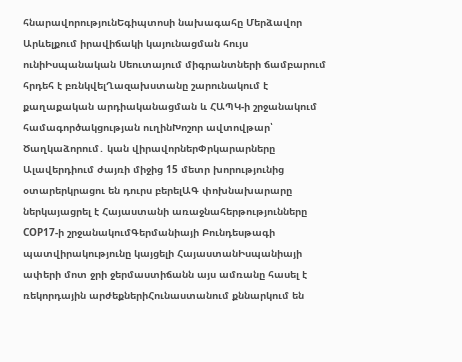հնարավորությունԵգիպտոսի նախագահը Մերձավոր Արևելքում իրավիճակի կայունացման հույս ունիԻսպանական Սեուտայում միգրանտների ճամբարում հրդեհ է բռնկվելՂազախստանը շարունակում է քաղաքական արդիականացման և ՀԱՊԿ-ի շրջանակում համագործակցության ուղինԽոշոր ավտովթար՝ Ծաղկաձորում․ կան վիրավորներՓրկարարները Ալավերդիում ժայռի միջից 15 մետր խորությունից օտարերկրացու են դուրս բերելԱԳ փոխնախարարը ներկայացրել է Հայաստանի առաջնահերթությունները COP17-ի շրջանակումԳերմանիայի Բունդեսթագի պատվիրակությունը կայցելի ՀայաստանԻսպանիայի ափերի մոտ ջրի ջերմաստիճանն այս ամռանը հասել է ռեկորդային արժեքներիՀունաստանում քննարկում են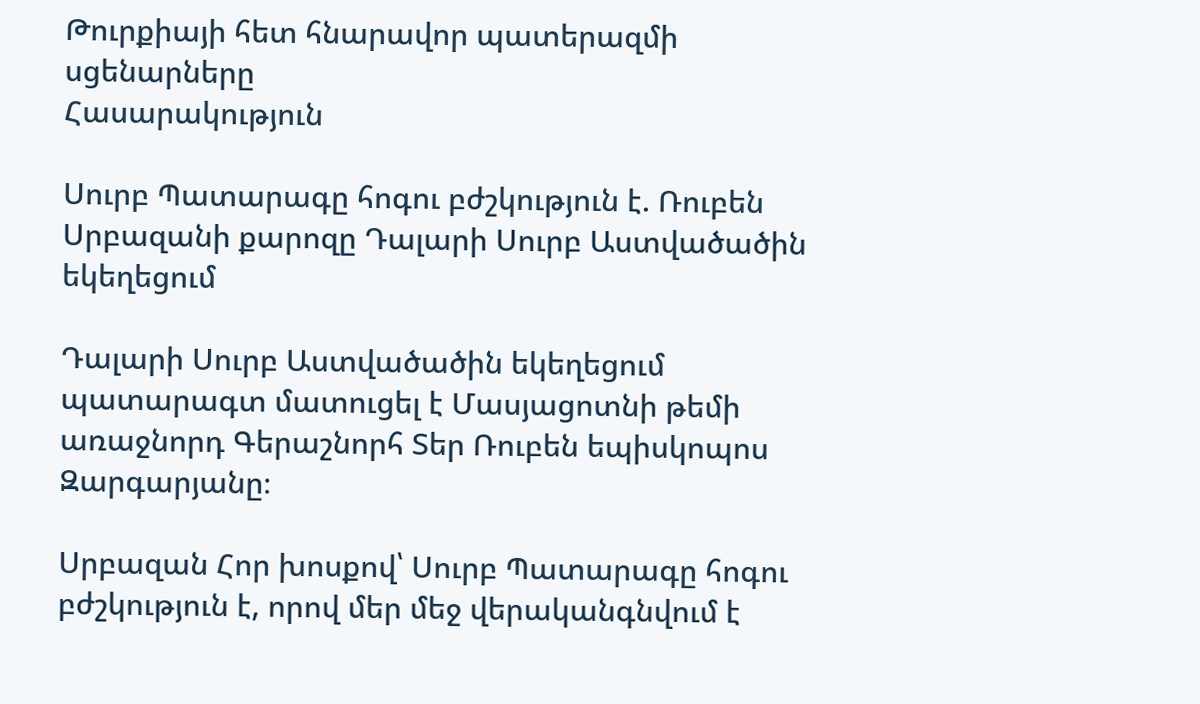Թուրքիայի հետ հնարավոր պատերազմի սցենարները
Հասարակություն

Սուրբ Պատարագը հոգու բժշկություն է. Ռուբեն Սրբազանի քարոզը Դալարի Սուրբ Աստվածածին եկեղեցում

Դալարի Սուրբ Աստվածածին եկեղեցում պատարագտ մատուցել է Մասյացոտնի թեմի առաջնորդ Գերաշնորհ Տեր Ռուբեն եպիսկոպոս Զարգարյանը։

Սրբազան Հոր խոսքով՝ Սուրբ Պատարագը հոգու բժշկություն է, որով մեր մեջ վերականգնվում է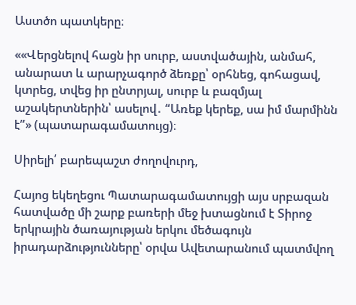Աստծո պատկերը։

««Վերցնելով հացն իր սուրբ, աստվածային, անմահ, անարատ և արարչագործ ձեռքը՝ օրհնեց, գոհացավ, կտրեց, տվեց իր ընտրյալ, սուրբ և բազմյալ աշակերտներին՝ ասելով․ “Առեք կերեք, սա իմ մարմինն է”» (պատարագամատույց)։

Սիրելի՛ բարեպաշտ ժողովուրդ,

Հայոց եկեղեցու Պատարագամատույցի այս սրբազան հատվածը մի շարք բառերի մեջ խտացնում է Տիրոջ երկրային ծառայության երկու մեծագույն իրադարձությունները՝ օրվա Ավետարանում պատմվող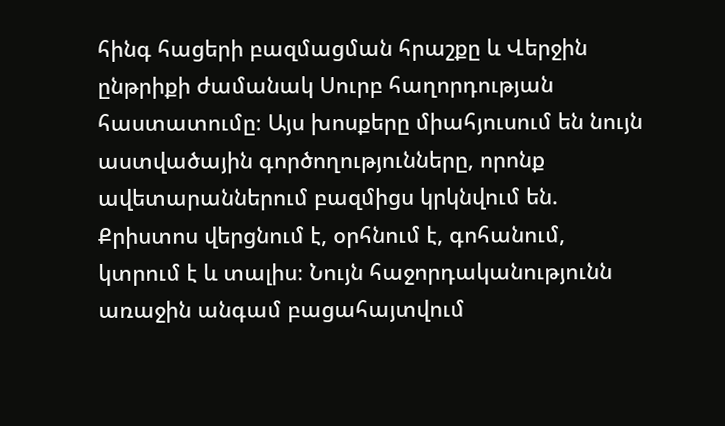հինգ հացերի բազմացման հրաշքը և Վերջին ընթրիքի ժամանակ Սուրբ հաղորդության հաստատումը։ Այս խոսքերը միահյուսում են նույն աստվածային գործողությունները, որոնք ավետարաններում բազմիցս կրկնվում են. Քրիստոս վերցնում է, օրհնում է, գոհանում, կտրում է և տալիս։ Նույն հաջորդականությունն առաջին անգամ բացահայտվում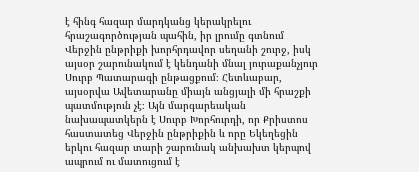է հինգ հազար մարդկանց կերակրելու հրաշագործության պահին, իր լրումը գտնում Վերջին ընթրիքի խորհրդավոր սեղանի շուրջ, իսկ այսօր շարունակում է կենդանի մնալ յուրաքանչյուր Սուրբ Պատարագի ընթացքում։ Հետևաբար, այսօրվա Ավետարանը միայն անցյալի մի հրաշքի պատմություն չէ։ Այն մարգարեական նախապատկերն է Սուրբ Խորհուրդի, որ Քրիստոս հաստատեց Վերջին ընթրիքին և որը Եկեղեցին երկու հազար տարի շարունակ անխախտ կերպով ապրում ու մատուցում է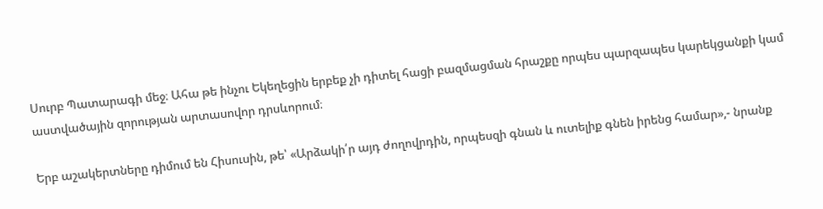Սուրբ Պատարագի մեջ։ Ահա թե ինչու Եկեղեցին երբեք չի դիտել հացի բազմացման հրաշքը որպես պարզապես կարեկցանքի կամ աստվածային զորության արտասովոր դրսևորում։

Երբ աշակերտները դիմում են Հիսուսին, թե՝ «Արձակի՛ր այդ ժողովրդին, որպեսզի գնան և ուտելիք գնեն իրենց համար»,- նրանք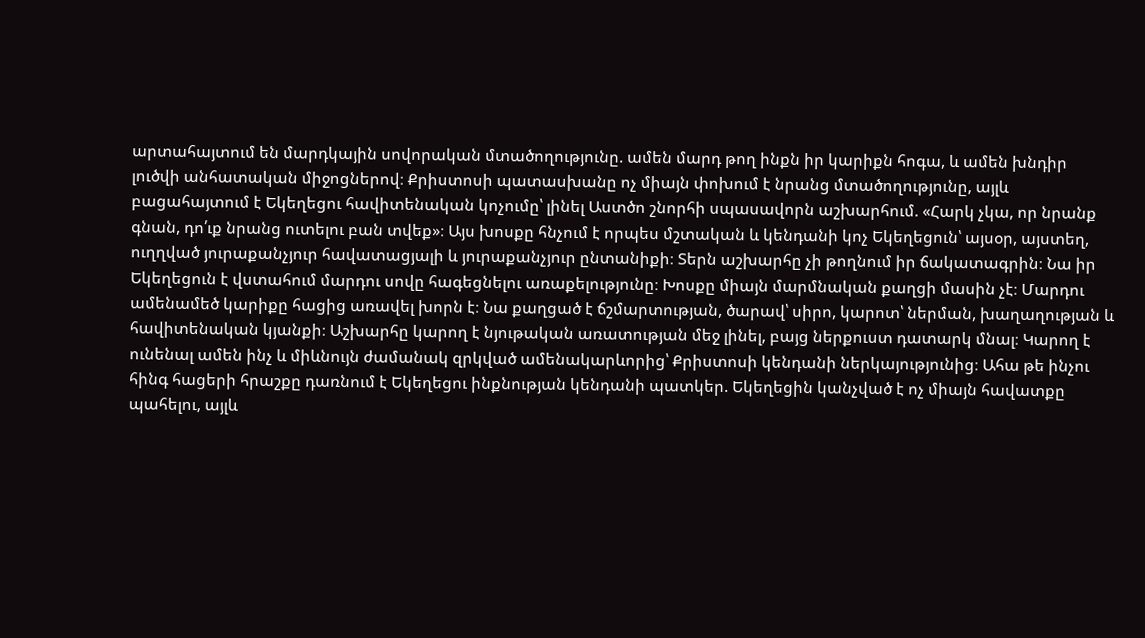արտահայտում են մարդկային սովորական մտածողությունը. ամեն մարդ թող ինքն իր կարիքն հոգա, և ամեն խնդիր լուծվի անհատական միջոցներով։ Քրիստոսի պատասխանը ոչ միայն փոխում է նրանց մտածողությունը, այլև բացահայտում է Եկեղեցու հավիտենական կոչումը՝ լինել Աստծո շնորհի սպասավորն աշխարհում. «Հարկ չկա, որ նրանք գնան, դո՛ւք նրանց ուտելու բան տվեք»։ Այս խոսքը հնչում է որպես մշտական և կենդանի կոչ Եկեղեցուն՝ այսօր, այստեղ, ուղղված յուրաքանչյուր հավատացյալի և յուրաքանչյուր ընտանիքի։ Տերն աշխարհը չի թողնում իր ճակատագրին։ Նա իր Եկեղեցուն է վստահում մարդու սովը հագեցնելու առաքելությունը։ Խոսքը միայն մարմնական քաղցի մասին չէ։ Մարդու ամենամեծ կարիքը հացից առավել խորն է։ Նա քաղցած է ճշմարտության, ծարավ՝ սիրո, կարոտ՝ ներման, խաղաղության և հավիտենական կյանքի։ Աշխարհը կարող է նյութական առատության մեջ լինել, բայց ներքուստ դատարկ մնալ։ Կարող է ունենալ ամեն ինչ և միևնույն ժամանակ զրկված ամենակարևորից՝ Քրիստոսի կենդանի ներկայությունից։ Ահա թե ինչու հինգ հացերի հրաշքը դառնում է Եկեղեցու ինքնության կենդանի պատկեր. Եկեղեցին կանչված է ոչ միայն հավատքը պահելու, այլև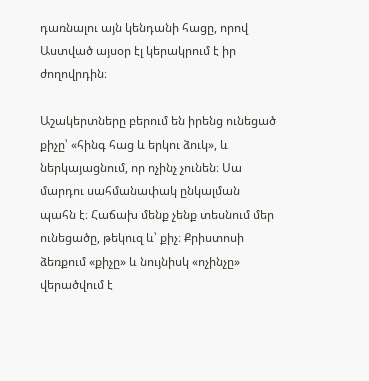դառնալու այն կենդանի հացը, որով Աստված այսօր էլ կերակրում է իր ժողովրդին։

Աշակերտները բերում են իրենց ունեցած քիչը՝ «հինգ հաց և երկու ձուկ», և ներկայացնում, որ ոչինչ չունեն։ Սա մարդու սահմանափակ ընկալման պահն է։ Հաճախ մենք չենք տեսնում մեր ունեցածը, թեկուզ և՝ քիչ։ Քրիստոսի ձեռքում «քիչը» և նույնիսկ «ոչինչը» վերածվում է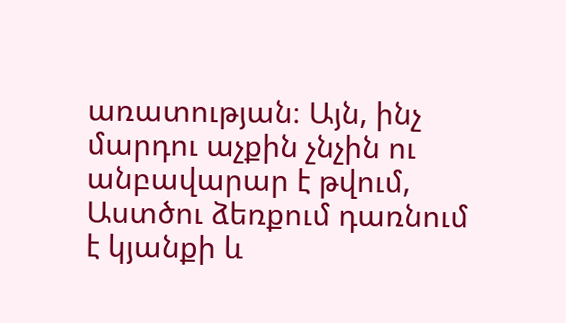առատության։ Այն, ինչ մարդու աչքին չնչին ու անբավարար է թվում, Աստծու ձեռքում դառնում է կյանքի և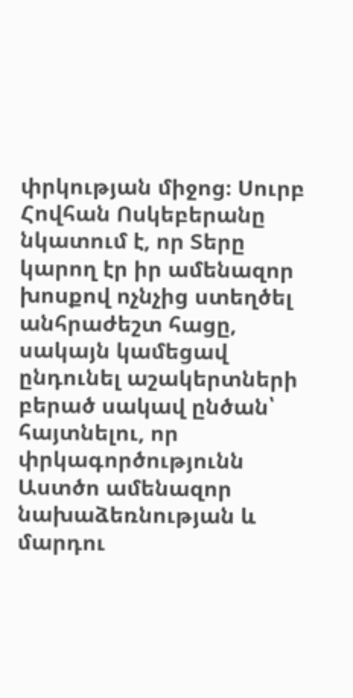փրկության միջոց։ Սուրբ Հովհան Ոսկեբերանը նկատում է, որ Տերը կարող էր իր ամենազոր խոսքով ոչնչից ստեղծել անհրաժեշտ հացը, սակայն կամեցավ ընդունել աշակերտների բերած սակավ ընծան՝ հայտնելու, որ փրկագործությունն Աստծո ամենազոր նախաձեռնության և մարդու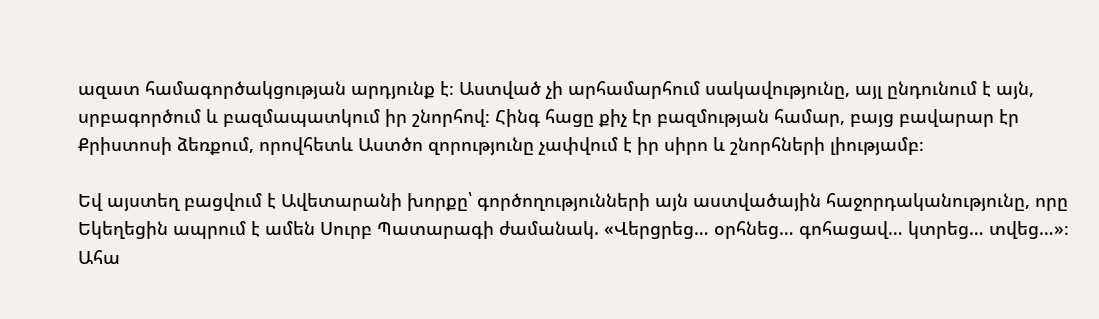ազատ համագործակցության արդյունք է։ Աստված չի արհամարհում սակավությունը, այլ ընդունում է այն, սրբագործում և բազմապատկում իր շնորհով։ Հինգ հացը քիչ էր բազմության համար, բայց բավարար էր Քրիստոսի ձեռքում, որովհետև Աստծո զորությունը չափվում է իր սիրո և շնորհների լիությամբ։

Եվ այստեղ բացվում է Ավետարանի խորքը՝ գործողությունների այն աստվածային հաջորդականությունը, որը Եկեղեցին ապրում է ամեն Սուրբ Պատարագի ժամանակ. «Վերցրեց… օրհնեց… գոհացավ… կտրեց… տվեց…»։ Ահա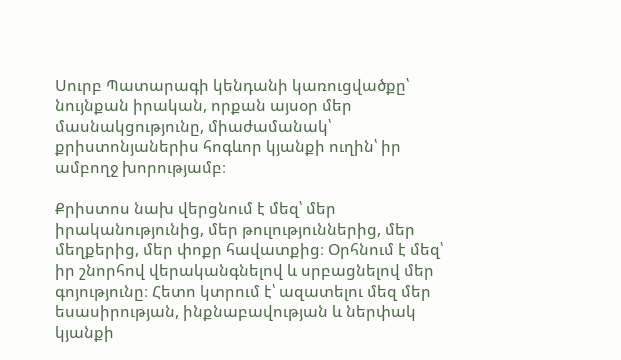Սուրբ Պատարագի կենդանի կառուցվածքը՝ նույնքան իրական, որքան այսօր մեր մասնակցությունը, միաժամանակ՝ քրիստոնյաներիս հոգևոր կյանքի ուղին՝ իր ամբողջ խորությամբ։

Քրիստոս նախ վերցնում է մեզ՝ մեր իրականությունից, մեր թուլություններից, մեր մեղքերից, մեր փոքր հավատքից։ Օրհնում է մեզ՝ իր շնորհով վերականգնելով և սրբացնելով մեր գոյությունը։ Հետո կտրում է՝ ազատելու մեզ մեր եսասիրության, ինքնաբավության և ներփակ կյանքի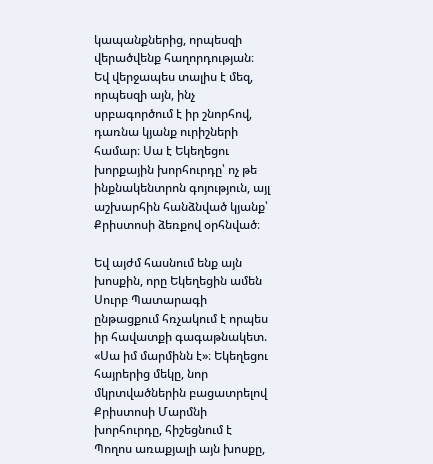կապանքներից, որպեսզի վերածվենք հաղորդության։ Եվ վերջապես տալիս է մեզ, որպեսզի այն, ինչ սրբագործում է իր շնորհով, դառնա կյանք ուրիշների համար։ Սա է Եկեղեցու խորքային խորհուրդը՝ ոչ թե ինքնակենտրոն գոյություն, այլ աշխարհին հանձնված կյանք՝ Քրիստոսի ձեռքով օրհնված։

Եվ այժմ հասնում ենք այն խոսքին, որը Եկեղեցին ամեն Սուրբ Պատարագի ընթացքում հռչակում է որպես իր հավատքի գագաթնակետ. «Սա իմ մարմինն է»։ Եկեղեցու հայրերից մեկը, նոր մկրտվածներին բացատրելով Քրիստոսի Մարմնի խորհուրդը, հիշեցնում է Պողոս առաքյալի այն խոսքը,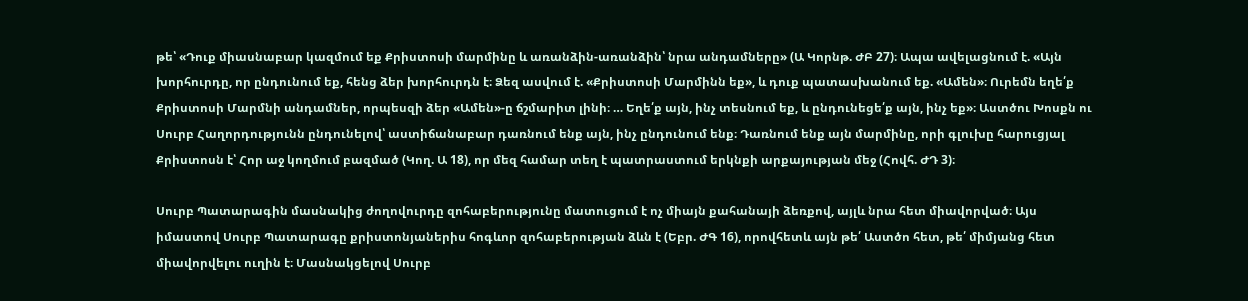թե՝ «Դուք միասնաբար կազմում եք Քրիստոսի մարմինը և առանձին-առանձին՝ նրա անդամները» (Ա Կորնթ. ԺԲ 27)։ Ապա ավելացնում է. «Այն խորհուրդը, որ ընդունում եք, հենց ձեր խորհուրդն է։ Ձեզ ասվում է. «Քրիստոսի Մարմինն եք», և դուք պատասխանում եք. «Ամեն»։ Ուրեմն եղե՛ք Քրիստոսի Մարմնի անդամներ, որպեսզի ձեր «Ամեն»-ը ճշմարիտ լինի։ … Եղե՛ք այն, ինչ տեսնում եք, և ընդունեցե՛ք այն, ինչ եք»։ Աստծու Խոսքն ու Սուրբ Հաղորդությունն ընդունելով՝ աստիճանաբար դառնում ենք այն, ինչ ընդունում ենք։ Դառնում ենք այն մարմինը, որի գլուխը հարուցյալ Քրիստոսն է՝ Հոր աջ կողմում բազմած (Կող. Ա 18), որ մեզ համար տեղ է պատրաստում երկնքի արքայության մեջ (Հովհ. ԺԴ 3)։

Սուրբ Պատարագին մասնակից ժողովուրդը զոհաբերությունը մատուցում է ոչ միայն քահանայի ձեռքով, այլև նրա հետ միավորված։ Այս իմաստով Սուրբ Պատարագը քրիստոնյաներիս հոգևոր զոհաբերության ձևն է (Եբր. ԺԳ 16), որովհետև այն թե՛ Աստծո հետ, թե՛ միմյանց հետ միավորվելու ուղին է։ Մասնակցելով Սուրբ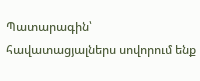Պատարագին՝ հավատացյալներս սովորում ենք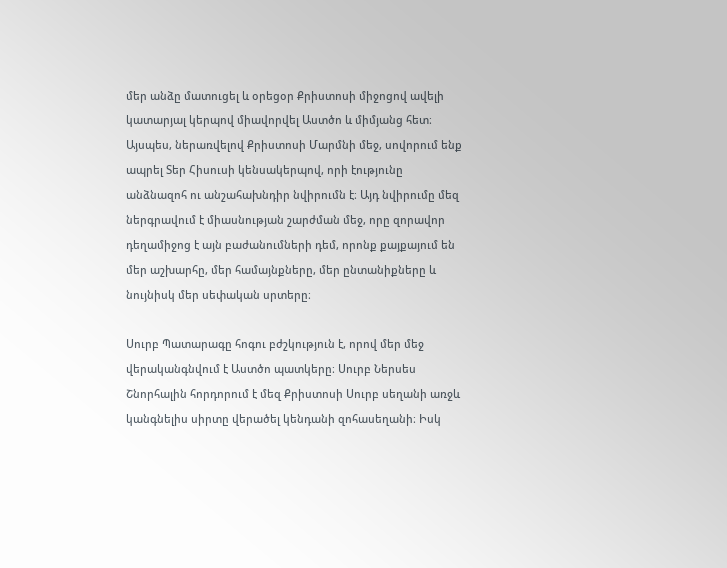մեր անձը մատուցել և օրեցօր Քրիստոսի միջոցով ավելի կատարյալ կերպով միավորվել Աստծո և միմյանց հետ։ Այսպես, ներառվելով Քրիստոսի Մարմնի մեջ, սովորում ենք ապրել Տեր Հիսուսի կենսակերպով, որի էությունը անձնազոհ ու անշահախնդիր նվիրումն է։ Այդ նվիրումը մեզ ներգրավում է միասնության շարժման մեջ, որը զորավոր դեղամիջոց է այն բաժանումների դեմ, որոնք քայքայում են մեր աշխարհը, մեր համայնքները, մեր ընտանիքները և նույնիսկ մեր սեփական սրտերը։

Սուրբ Պատարագը հոգու բժշկություն է, որով մեր մեջ վերականգնվում է Աստծո պատկերը։ Սուրբ Ներսես Շնորհալին հորդորում է մեզ Քրիստոսի Սուրբ սեղանի առջև կանգնելիս սիրտը վերածել կենդանի զոհասեղանի։ Իսկ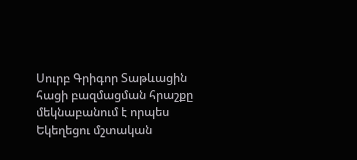Սուրբ Գրիգոր Տաթևացին հացի բազմացման հրաշքը մեկնաբանում է որպես Եկեղեցու մշտական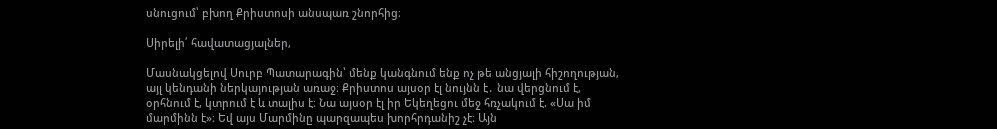սնուցում՝ բխող Քրիստոսի անսպառ շնորհից։

Սիրելի՛ հավատացյալներ,

Մասնակցելով Սուրբ Պատարագին՝ մենք կանգնում ենք ոչ թե անցյալի հիշողության, այլ կենդանի ներկայության առաջ։ Քրիստոս այսօր էլ նույնն է․ նա վերցնում է, օրհնում է, կտրում է և տալիս է։ Նա այսօր էլ իր Եկեղեցու մեջ հռչակում է. «Սա իմ մարմինն է»։ Եվ այս Մարմինը պարզապես խորհրդանիշ չէ։ Այն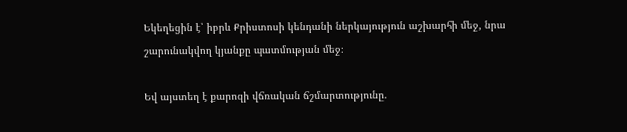Եկեղեցին է՝ իբրև Քրիստոսի կենդանի ներկայություն աշխարհի մեջ, նրա շարունակվող կյանքը պատմության մեջ։

Եվ այստեղ է քարոզի վճռական ճշմարտությունը.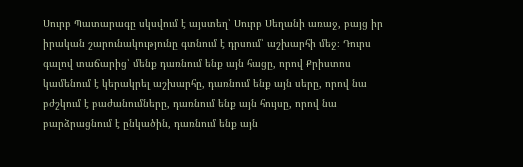Սուրբ Պատարագը սկսվում է այստեղ՝ Սուրբ Սեղանի առաջ, բայց իր իրական շարունակությունը գտնում է դրսում՝ աշխարհի մեջ։ Դուրս գալով տաճարից՝ մենք դառնում ենք այն հացը, որով Քրիստոս կամենում է կերակրել աշխարհը, դառնում ենք այն սերը, որով նա բժշկում է բաժանումները, դառնում ենք այն հույսը, որով նա բարձրացնում է ընկածին, դառնում ենք այն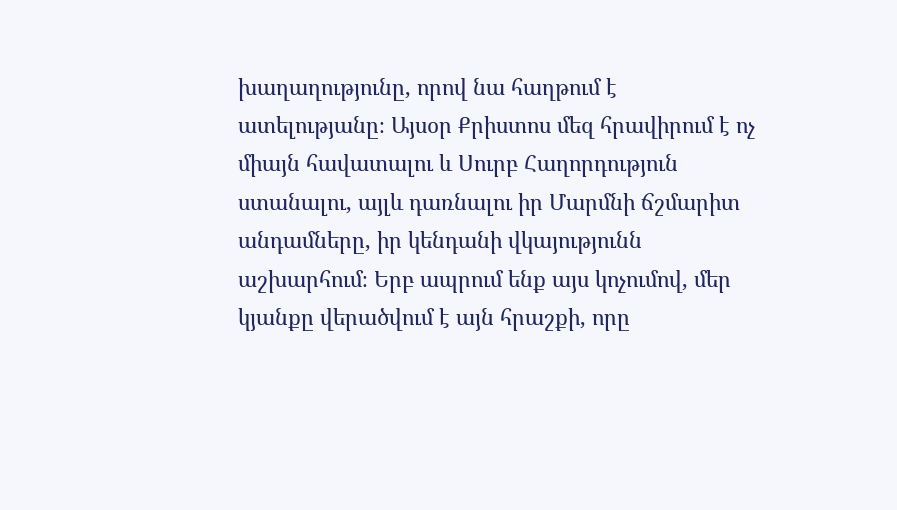խաղաղությունը, որով նա հաղթում է ատելությանը։ Այսօր Քրիստոս մեզ հրավիրում է ոչ միայն հավատալու և Սուրբ Հաղորդություն ստանալու, այլև դառնալու իր Մարմնի ճշմարիտ անդամները, իր կենդանի վկայությունն աշխարհում։ Երբ ապրում ենք այս կոչումով, մեր կյանքը վերածվում է այն հրաշքի, որը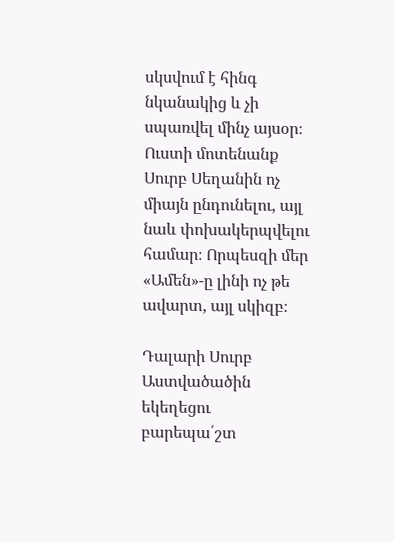սկսվում է հինգ նկանակից և չի սպառվել մինչ այսօր։ Ուստի մոտենանք Սուրբ Սեղանին ոչ միայն ընդունելու, այլ նաև փոխակերպվելու համար։ Որպեսզի մեր «Ամեն»-ը լինի ոչ թե ավարտ, այլ սկիզբ։

Դալարի Սուրբ Աստվածածին եկեղեցու բարեպա՛շտ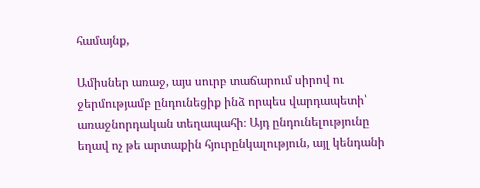համայնք,

Ամիսներ առաջ, այս սուրբ տաճարում սիրով ու ջերմությամբ ընդունեցիք ինձ որպես վարդապետի՝ առաջնորդական տեղապահի։ Այդ ընդունելությունը եղավ ոչ թե արտաքին հյուրընկալություն, այլ կենդանի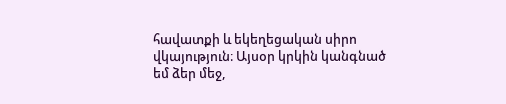հավատքի և եկեղեցական սիրո վկայություն։ Այսօր կրկին կանգնած եմ ձեր մեջ,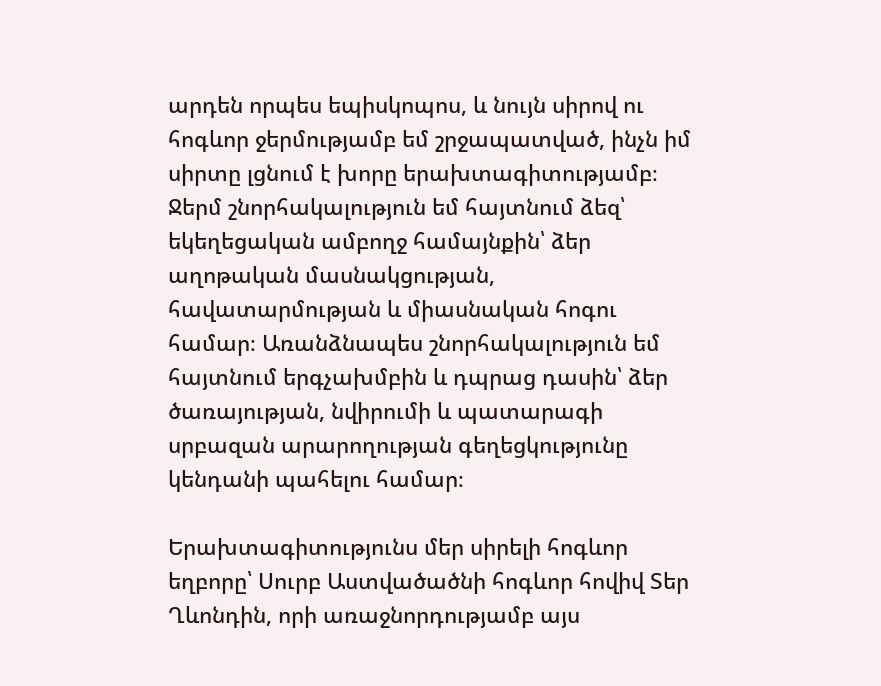արդեն որպես եպիսկոպոս, և նույն սիրով ու հոգևոր ջերմությամբ եմ շրջապատված, ինչն իմ սիրտը լցնում է խորը երախտագիտությամբ։ Ջերմ շնորհակալություն եմ հայտնում ձեզ՝ եկեղեցական ամբողջ համայնքին՝ ձեր աղոթական մասնակցության, հավատարմության և միասնական հոգու համար։ Առանձնապես շնորհակալություն եմ հայտնում երգչախմբին և դպրաց դասին՝ ձեր ծառայության, նվիրումի և պատարագի սրբազան արարողության գեղեցկությունը կենդանի պահելու համար։

Երախտագիտությունս մեր սիրելի հոգևոր եղբորը՝ Սուրբ Աստվածածնի հոգևոր հովիվ Տեր Ղևոնդին, որի առաջնորդությամբ այս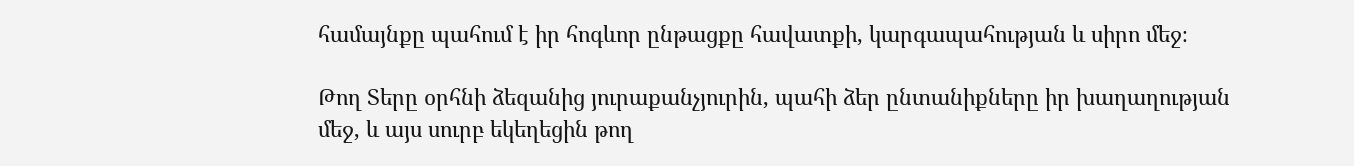համայնքը պահում է իր հոգևոր ընթացքը հավատքի, կարգապահության և սիրո մեջ։

Թող Տերը օրհնի ձեզանից յուրաքանչյուրին, պահի ձեր ընտանիքները իր խաղաղության մեջ, և այս սուրբ եկեղեցին թող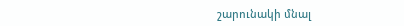շարունակի մնալ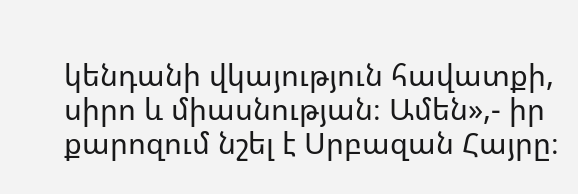կենդանի վկայություն հավատքի, սիրո և միասնության։ Ամեն»,- իր քարոզում նշել է Սրբազան Հայրը։